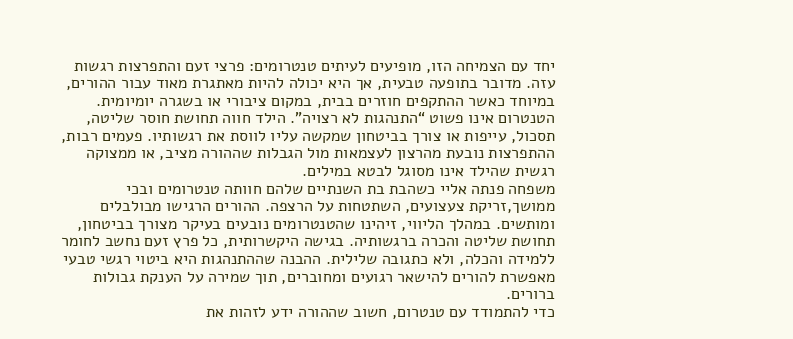יחד עם הצמיחה הזו, מופיעים לעיתים טנטרומים: פרצי זעם והתפרצות רגשות עזה. מדובר בתופעה טבעית, אך היא יכולה להיות מאתגרת מאוד עבור ההורים, במיוחד כאשר ההתקפים חוזרים בבית, במקום ציבורי או בשגרה יומיומית.
הטנטרום אינו פשוט “התנהגות לא רצויה”. הילד חווה תחושת חוסר שליטה, תסכול, עייפות או צורך בביטחון שמקשה עליו לווסת את רגשותיו. פעמים רבות, ההתפרצות נובעת מהרצון לעצמאות מול הגבלות שההורה מציב, או ממצוקה רגשית שהילד אינו מסוגל לבטא במילים.
משפחה פנתה אליי כשהבת בת השנתיים שלהם חוותה טנטרומים ובכי ממושך,זריקת צעצועים, השתטחות על הרצפה. ההורים הרגישו מבולבלים ומותשים. במהלך הליווי, זיהינו שהטנטרומים נובעים בעיקר מצורך בביטחון, תחושת שליטה והכרה ברגשותיה. בגישה היקשרותית, כל פרץ זעם נחשב לחומר ללמידה והכלה, ולא כתגובה שלילית. ההבנה שההתנהגות היא ביטוי רגשי טבעי מאפשרת להורים להישאר רגועים ומחוברים, תוך שמירה על הענקת גבולות ברורים.
כדי להתמודד עם טנטרום, חשוב שההורה ידע לזהות את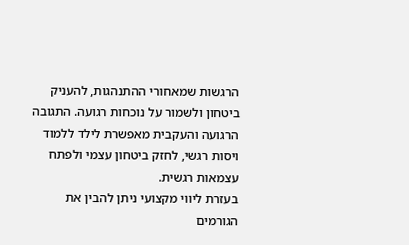הרגשות שמאחורי ההתנהגות, להעניק ביטחון ולשמור על נוכחות רגועה. התגובה הרגועה והעקבית מאפשרת לילד ללמוד ויסות רגשי, לחזק ביטחון עצמי ולפתח עצמאות רגשית.
בעזרת ליווי מקצועי ניתן להבין את הגורמים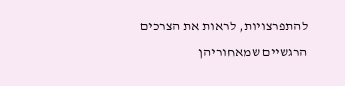להתפרצויות, לראות את הצרכים הרגשיים שמאחוריהן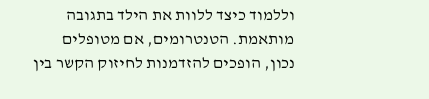וללמוד כיצד ללוות את הילד בתגובה מותאמת. הטנטרומים, אם מטופלים נכון, הופכים להזדמנות לחיזוק הקשר בין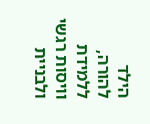הילד להורה, ללמידת וויסות רגשי ולבניית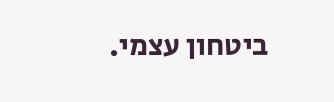ביטחון עצמי.